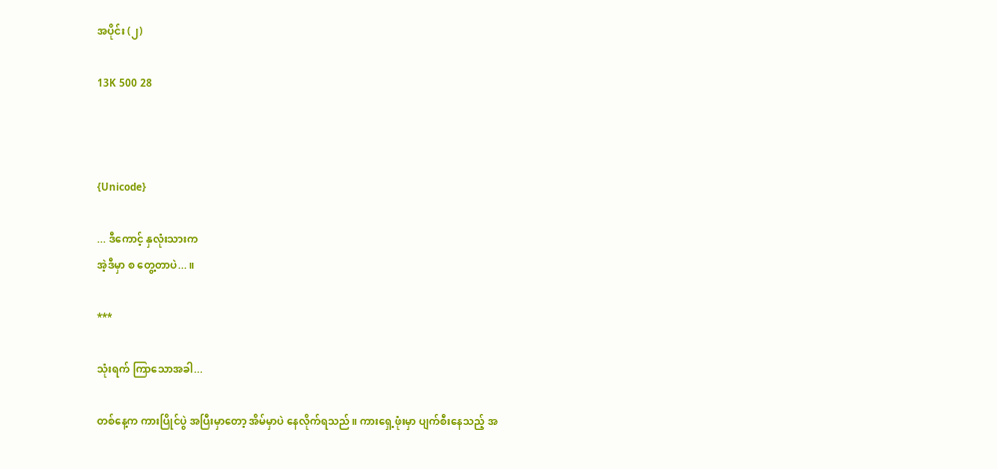အပိုင်း (၂)

13K 500 28



{Unicode}

... ဒီကောင့် နှလုံးသားက
အဲ့ဒီမှာ စ တွေ့တာပဲ...။

***

သုံးရက် ကြာသောအခါ...

တစ်နေ့က ကားပြိုင်ပွဲ အပြီးမှာတော့ အိမ်မှာပဲ နေလိုက်ရသည်။ ကားရှေ့ဖုံးမှာ ပျက်စီးနေသည့် အ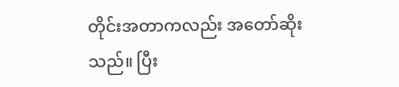တိုင်းအတာကလည်း အတော်ဆိုးသည်။ ပြီး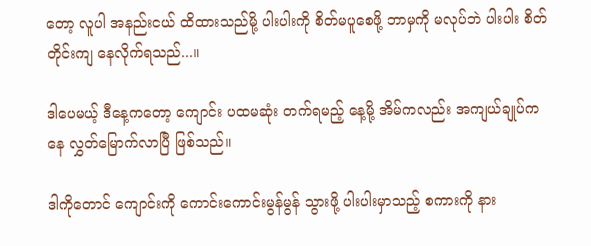တော့ လူပါ အနည်းငယ် ထိထားသည်မို့ ပါးပါးကို စိတ်မပူစေဖို့ ဘာမှကို မလုပ်ဘဲ ပါးပါး စိတ်တိုင်းကျ နေလိုက်ရသည်...။

ဒါပေမယ့် ဒီနေ့ကတော့ ကျောင်း ပထမဆုံး တက်ရမည့် နေ့မို့ အိမ်ကလည်း အကျယ်ချုပ်ကနေ လွှတ်မြောက်လာပြီ ဖြစ်သည်။

ဒါကိုတောင် ကျောင်းကို ကောင်းကောင်းမွန်မွန် သွားဖို့ ပါးပါးမှာသည့် စကားကို နား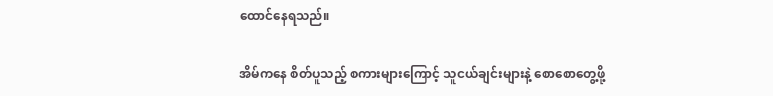ထောင်နေရသည်။

အိမ်ကနေ စိတ်ပူသည့် စကားများကြောင့် သူငယ်ချင်းများနဲ့ စောစောတွေ့ဖို့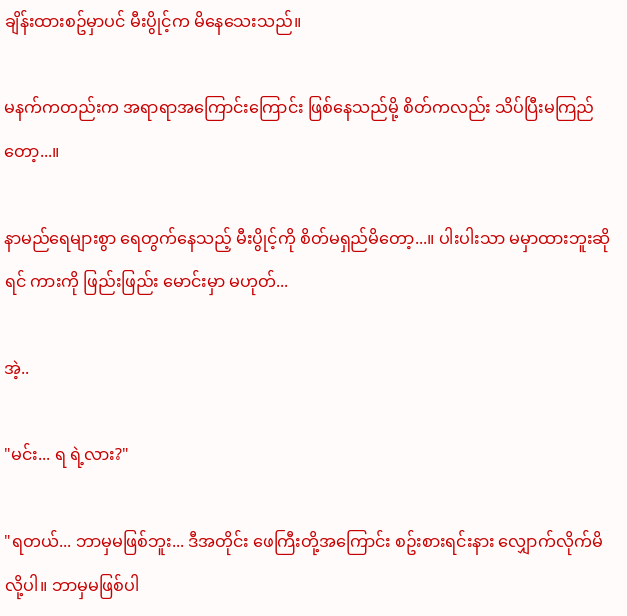ချိန်းထားစဥ်မှာပင် မီးပွိုင့်က မိနေသေးသည်။

မနက်ကတည်းက အရာရာအကြောင်းကြောင်း ဖြစ်နေသည်မို့ စိတ်ကလည်း သိပ်ပြီးမကြည်တော့...။

နာမည်ရေများစွာ ရေတွက်နေသည့် မီးပွိုင့်ကို စိတ်မရှည်မိတော့...။ ပါးပါးသာ မမှာထားဘူးဆိုရင် ကားကို ဖြည်းဖြည်း မောင်းမှာ မဟုတ်...

အဲ့..

"မင်း... ရ ရဲ့လား?"

"ရတယ်... ဘာမှမဖြစ်ဘူး... ဒီအတိုင်း ဖေကြီးတို့အကြောင်း စဥ်းစားရင်းနား လျှောက်လိုက်မိလို့ပါ။ ဘာမှမဖြစ်ပါ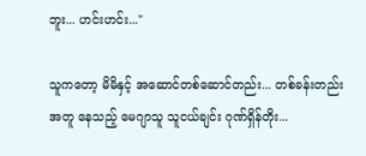ဘူး... ဟင်းဟင်း..."

သူကတော့ မိမိနှင့် အဆောင်တစ်ဆောင်တည်း... တစ်ခန်းတည်းအတူ နေသည့် မေဂျာသူ သူငယ်ချင်း ဂုဏ်ရှိန်တိုး...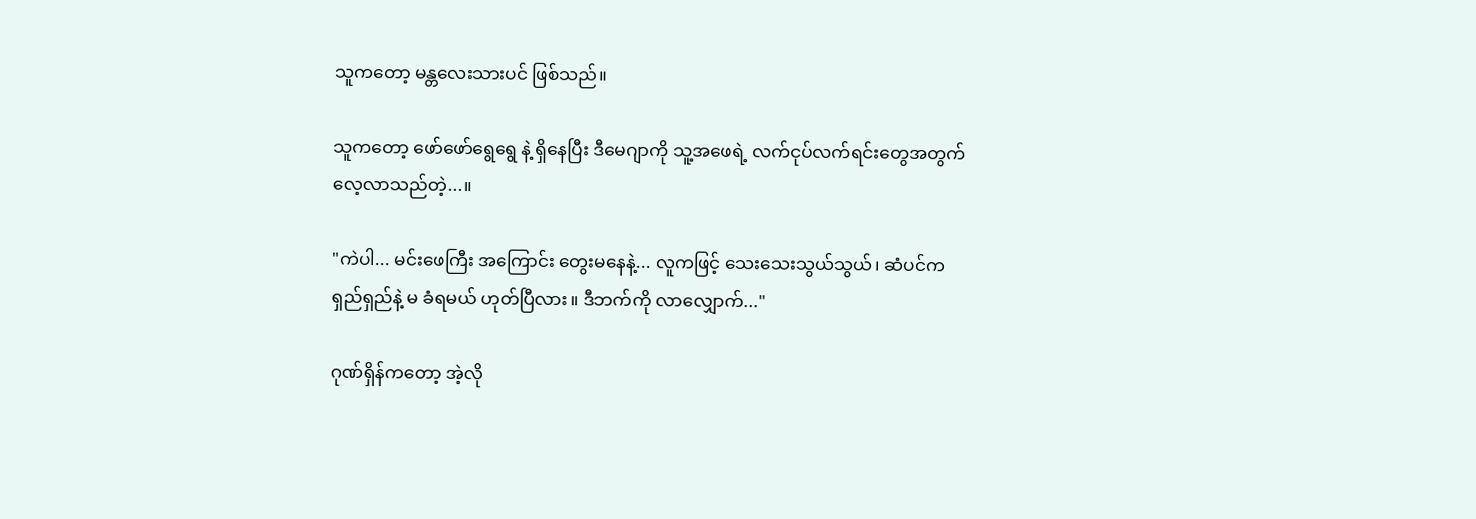သူကတော့ မန္တလေးသားပင် ဖြစ်သည်။

သူကတော့ ဖော်ဖော်ရွေရွေ နဲ့ ရှိနေပြီး ဒီမေဂျာကို သူ့အဖေရဲ့ လက်ငုပ်လက်ရင်းတွေအတွက် လေ့လာသည်တဲ့...။

"ကဲပါ... မင်းဖေကြီး အကြောင်း တွေးမနေနဲ့... လူကဖြင့် သေးသေးသွယ်သွယ်၊ ဆံပင်ကရှည်ရှည်နဲ့ မ ခံရမယ် ဟုတ်ပြီလား။ ဒီဘက်ကို လာလျှောက်..."

ဂုဏ်ရှိန်ကတော့ အဲ့လို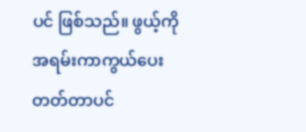ပင် ဖြစ်သည်။ ဖွယ့်ကို အရမ်းကာကွယ်ပေးတတ်တာပင်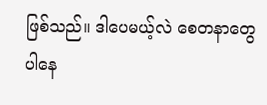ဖြစ်သည်။ ဒါပေမယ့်လဲ စေတနာတွေ ပါနေ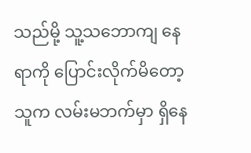သည်မို့ သူ့သဘောကျ နေရာကို ပြောင်းလိုက်မိတော့ သူက လမ်းမဘက်မှာ ရှိနေ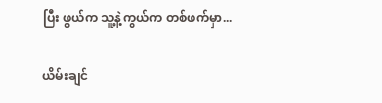ပြီး ဖွယ်က သူ့နဲ့ကွယ်က တစ်ဖက်မှာ...

ယိမ်းချင်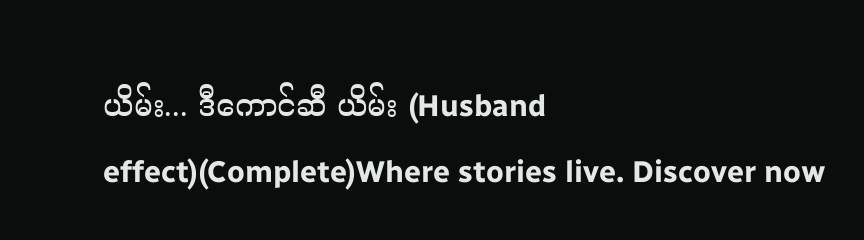ယိမ်း... ဒီကောင်ဆီ ယိမ်း (Husband effect)(Complete)Where stories live. Discover now